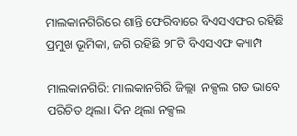ମାଲକାନଗିରିରେ ଶାନ୍ତି ଫେରିବାରେ ବିଏସଏଫର ରହିଛି ପ୍ରମୁଖ ଭୂମିକା, ଜଗି ରହିଛି ୨୮ଟି ବିଏସଏଫ କ୍ୟାମ୍ପ

ମାଲକାନଗିରି: ମାଲକାନଗିରି ଜିଲ୍ଲା  ନକ୍ସଲ ଗଡ ଭାବେ ପରିଚିତ ଥିଲା। ଦିନ ଥିଲା ନକ୍ସଲ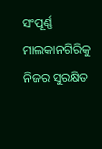ସଂପୂର୍ଣ୍ଣ ମାଲକାନଗିରିକୁ ନିଜର ସୁରକ୍ଷିତ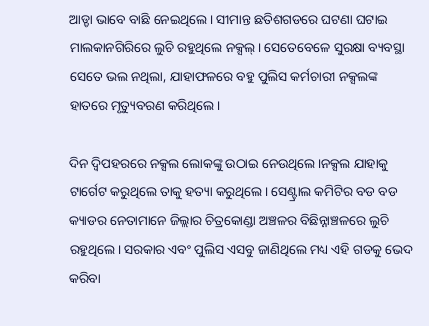ଆଡ୍ଡା ଭାବେ ବାଛି ନେଇଥିଲେ। ସୀମାନ୍ତ ଛତିଶଗଡରେ ଘଟଣା ଘଟାଇ ମାଲକାନଗିରିରେ ଲୁଚି ରହୁଥିଲେ ନକ୍ସଲ୍। ସେତେବେଳେ ସୁରକ୍ଷା ବ୍ୟବସ୍ଥା ସେତେ ଭଲ ନଥିଲା, ଯାହାଫଳରେ ବହୁ ପୁଲିସ କର୍ମଚାରୀ ନକ୍ସଲଙ୍କ ହାତରେ ମୃତ୍ୟୁବରଣ କରିଥିଲେ।

ଦିନ ଦ୍ବିପହରରେ ନକ୍ସଲ ଲୋକଙ୍କୁ ଉଠାଇ ନେଉଥିଲେ।ନକ୍ସଲ ଯାହାକୁ ଟାର୍ଗେଟ କରୁଥିଲେ ତାକୁ ହତ୍ୟା କରୁଥିଲେ। ସେଣ୍ଟ୍ରାଲ କମିଟିର ବଡ ବଡ କ୍ୟାଡର ନେତାମାନେ ଜିଲ୍ଲାର ଚିତ୍ରକୋଣ୍ଡା ଅଞ୍ଚଳର ବିଛିନ୍ନାଞ୍ଚଳରେ ଲୁଚି ରହୁଥିଲେ। ସରକାର ଏବଂ ପୁଲିସ ଏସବୁ ଜାଣିଥିଲେ ମଧ୍ୟ ଏହି ଗଡକୁ ଭେଦ କରିବା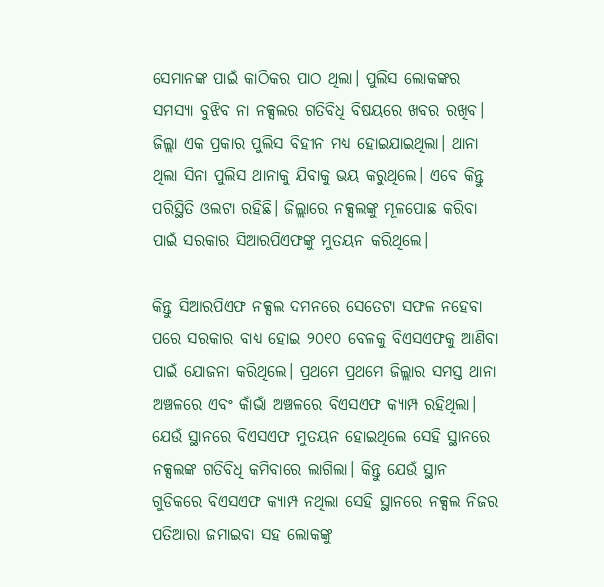ସେମାନଙ୍କ ପାଇଁ କାଠିକର ପାଠ ଥିଲା। ପୁଲିସ ଲୋକଙ୍କର ସମସ୍ୟା ବୁଝିବ ନା ନକ୍ସଲର ଗତିବିଧି ବିଷୟରେ ଖବର ରଖିବ। ଜିଲ୍ଲା ଏକ ପ୍ରକାର ପୁଲିସ ବିହୀନ ମଧ୍ୟ ହୋଇଯାଇଥିଲା। ଥାନା ଥିଲା ସିନା ପୁଲିସ ଥାନାକୁ ଯିବାକୁ ଭୟ କରୁଥିଲେ। ଏବେ କିନ୍ତୁ ପରିସ୍ଥିତି ଓଲଟା ରହିଛି। ଜିଲ୍ଲାରେ ନକ୍ସଲଙ୍କୁ ମୂଳପୋଛ କରିବା ପାଇଁ ସରକାର ସିଆରପିଏଫଙ୍କୁ ମୁତୟନ କରିଥିଲେ।

କିନ୍ତୁ ସିଆରପିଏଫ ନକ୍ସଲ ଦମନରେ ସେତେଟା ସଫଳ ନହେବା ପରେ ସରକାର ବାଧ୍ୟ ହୋଇ ୨୦୧୦ ବେଳକୁ ବିଏସଏଫକୁ ଆଣିବା ପାଇଁ ଯୋଜନା କରିଥିଲେ। ପ୍ରଥମେ ପ୍ରଥମେ ଜିଲ୍ଲାର ସମସ୍ତ ଥାନା ଅଞ୍ଚଳରେ ଏବଂ କାଁଭାଁ ଅଞ୍ଚଳରେ ବିଏସଏଫ କ୍ୟାମ୍ପ ରହିଥିଲା। ଯେଉଁ ସ୍ଥାନରେ ବିଏସଏଫ ମୁତୟନ ହୋଇଥିଲେ ସେହି ସ୍ଥାନରେ ନକ୍ସଲଙ୍କ ଗତିବିଧି କମିବାରେ ଲାଗିଲା। କିନ୍ତୁ ଯେଉଁ ସ୍ଥାନ ଗୁଡିକରେ ବିଏସଏଫ କ୍ୟାମ୍ପ ନଥିଲା ସେହି ସ୍ଥାନରେ ନକ୍ସଲ ନିଜର ପତିଆରା ଜମାଇବା ସହ ଲୋକଙ୍କୁ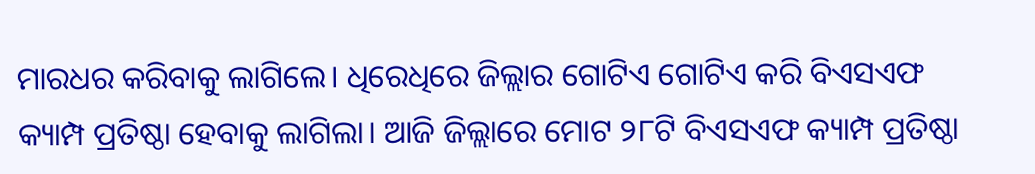ମାରଧର କରିବାକୁ ଲାଗିଲେ। ଧିରେଧିରେ ଜିଲ୍ଲାର ଗୋଟିଏ ଗୋଟିଏ କରି ବିଏସଏଫ କ୍ୟାମ୍ପ ପ୍ରତିଷ୍ଠା ହେବାକୁ ଲାଗିଲା। ଆଜି ଜିଲ୍ଲାରେ ମୋଟ ୨୮ଟି ବିଏସଏଫ କ୍ୟାମ୍ପ ପ୍ରତିଷ୍ଠା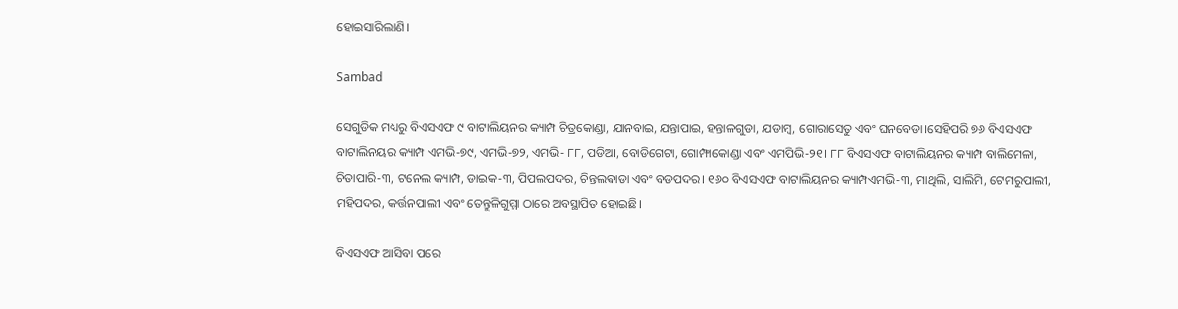ହୋଇସାରିଲାଣି।

Sambad

ସେଗୁଡିକ ମଧ୍ୟରୁ ବିଏସଏଫ ୯ ବାଟାଲିୟନର କ୍ୟାମ୍ପ ଚିତ୍ରକୋଣ୍ଡା, ଯାନବାଇ, ଯନ୍ତାପାଇ, ହନ୍ତାଳଗୁଡା, ଯଡାମ୍ବ, ଗୋରାସେତୁ ଏବଂ ଘନବେଡା।ସେହିପରି ୭୬ ବିଏସଏଫ ବାଟାଲିନୟର କ୍ୟାମ୍ପ ଏମଭି-୭୯, ଏମଭି-୭୨, ଏମଭି- ୮୮, ପଡିଆ, ବୋଡିଗେଟା, ଗୋମ୍ଫାକୋଣ୍ଡା ଏବଂ ଏମପିଭି-୨୧। ୮୮ ବିଏସଏଫ ବାଟାଲିୟନର କ୍ୟାମ୍ପ ବାଲିମେଳା, ଚିତାପାରି-୩, ଟନେଲ କ୍ୟାମ୍ପ, ଡାଇକ-୩, ପିପଲପଦର, ଚିନ୍ତଲଵାଡା ଏବଂ ବଡପଦର। ୧୬୦ ବିଏସଏଫ ବାଟାଲିୟନର କ୍ୟାମ୍ପଏମଭି-୩, ମାଥିଲି, ସାଲିମି, ଟେମରୁପାଲୀ, ମହିପଦର, କର୍ତ୍ତନପାଲୀ ଏବଂ ତେନ୍ତୁଳିଗୁମ୍ମା ଠାରେ ଅବସ୍ଥାପିତ ହୋଇଛି।

ବିଏସଏଫ ଆସିବା ପରେ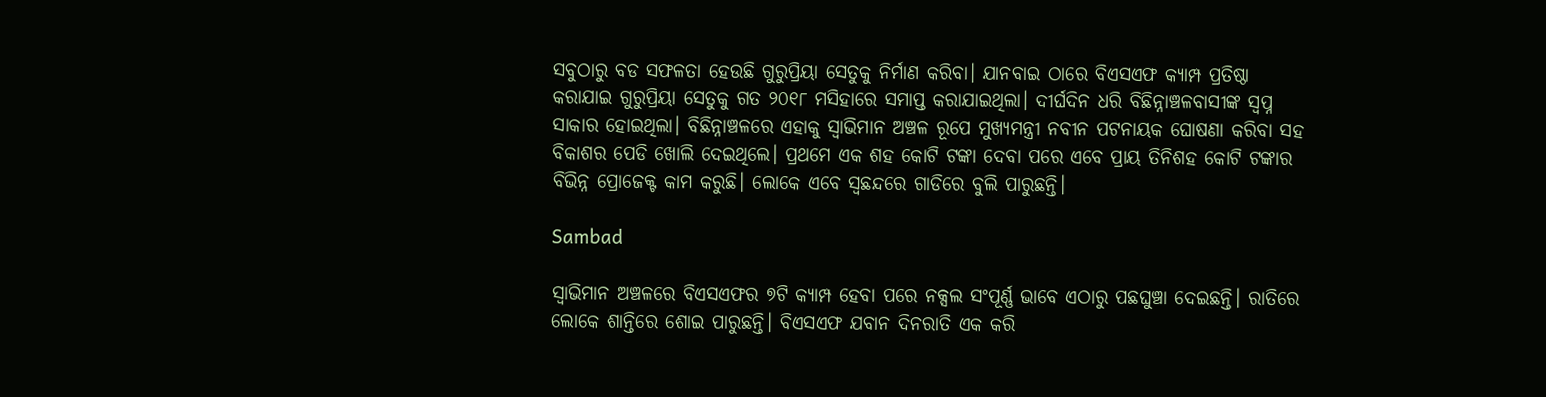ସବୁଠାରୁ ବଡ ସଫଳତା ହେଉଛି ଗୁରୁପ୍ରିୟା ସେତୁକୁ ନିର୍ମାଣ କରିବା। ଯାନବାଇ ଠାରେ ବିଏସଏଫ କ୍ୟାମ୍ପ ପ୍ରତିଷ୍ଠା କରାଯାଇ ଗୁରୁପ୍ରିୟା ସେତୁକୁ ଗତ ୨୦୧୮ ମସିହାରେ ସମାପ୍ତ କରାଯାଇଥିଲା। ଦୀର୍ଘଦିନ ଧରି ବିଛିନ୍ନାଞ୍ଚଳବାସୀଙ୍କ ସ୍ବପ୍ନ ସାକାର ହୋଇଥିଲା। ବିଛିନ୍ନାଞ୍ଚଳରେ ଏହାକୁ ସ୍ବାଭିମାନ ଅଞ୍ଚଳ ରୂପେ ମୁଖ୍ୟମନ୍ତ୍ରୀ ନବୀନ ପଟନାୟକ ଘୋଷଣା କରିବା ସହ ବିକାଶର ପେଡି ଖୋଲି ଦେଇଥିଲେ। ପ୍ରଥମେ ଏକ ଶହ କୋଟି ଟଙ୍କା ଦେବା ପରେ ଏବେ ପ୍ରାୟ ତିନିଶହ କୋଟି ଟଙ୍କାର ବିଭିନ୍ନ ପ୍ରୋଜେକ୍ଟ କାମ କରୁଛି। ଲୋକେ ଏବେ ସ୍ବଛନ୍ଦରେ ଗାଡିରେ ବୁଲି ପାରୁଛନ୍ତି।

Sambad

ସ୍ବାଭିମାନ ଅଞ୍ଚଳରେ ବିଏସଏଫର ୭ଟି କ୍ୟାମ୍ପ ହେବା ପରେ ନକ୍ସଲ ସଂପୂର୍ଣ୍ଣ ଭାବେ ଏଠାରୁ ପଛଘୁଞ୍ଚା ଦେଇଛନ୍ତି। ରାତିରେ ଲୋକେ ଶାନ୍ତିରେ ଶୋଇ ପାରୁଛନ୍ତି। ବିଏସଏଫ ଯବାନ ଦିନରାତି ଏକ କରି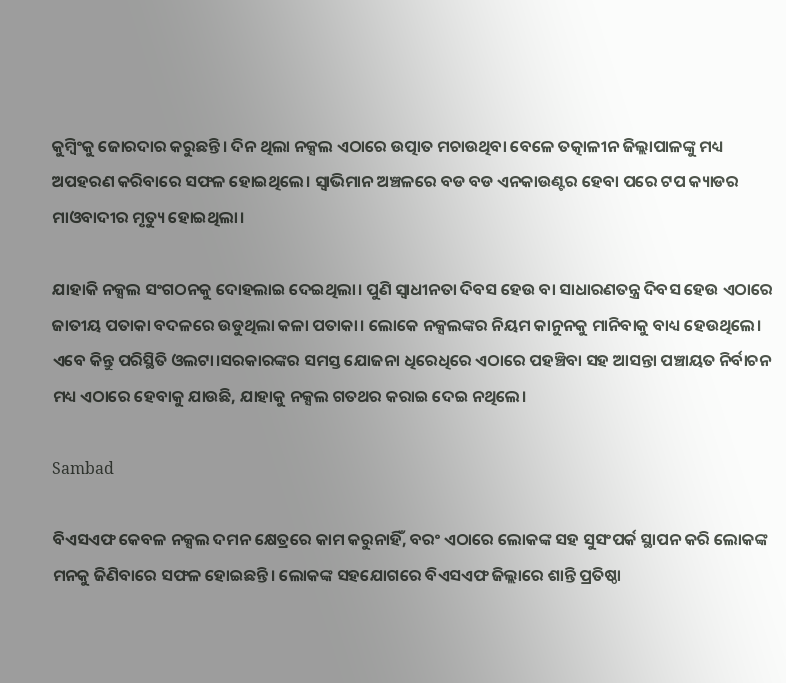କୁମ୍ବିଂକୁ ଜୋରଦାର କରୁଛନ୍ତି। ଦିନ ଥିଲା ନକ୍ସଲ ଏଠାରେ ଉତ୍ପାତ ମଚାଉଥିବା ବେଳେ ତତ୍କାଳୀନ ଜିଲ୍ଲାପାଳଙ୍କୁ ମଧ୍ୟ ଅପହରଣ କରିବାରେ ସଫଳ ହୋଇଥିଲେ। ସ୍ବାଭିମାନ ଅଞ୍ଚଳରେ ବଡ ବଡ ଏନକାଉଣ୍ଟର ହେବା ପରେ ଟପ କ୍ୟାଡର ମାଓବାଦୀର ମୃତ୍ୟୁ ହୋଇଥିଲା।

ଯାହାକି ନକ୍ସଲ ସଂଗଠନକୁ ଦୋହଲାଇ ଦେଇଥିଲା। ପୁଣି ସ୍ବାଧୀନତା ଦିବସ ହେଉ ବା ସାଧାରଣତନ୍ତ୍ର ଦିବସ ହେଉ ଏଠାରେ ଜାତୀୟ ପତାକା ବଦଳରେ ଉଡୁଥିଲା କଳା ପତାକା। ଲୋକେ ନକ୍ସଲଙ୍କର ନିୟମ କାନୁନକୁ ମାନିବାକୁ ବାଧ୍ୟ ହେଉଥିଲେ। ଏବେ କିନ୍ତୁ ପରିସ୍ଥିତି ଓଲଟା।ସରକାରଙ୍କର ସମସ୍ତ ଯୋଜନା ଧିରେଧିରେ ଏଠାରେ ପହଞ୍ଚିବା ସହ ଆସନ୍ତା ପଞ୍ଚାୟତ ନିର୍ବାଚନ ମଧ୍ୟ ଏଠାରେ ହେବାକୁ ଯାଉଛି, ଯାହାକୁ ନକ୍ସଲ ଗତଥର କରାଇ ଦେଇ ନଥିଲେ।

Sambad

ବିଏସଏଫ କେବଳ ନକ୍ସଲ ଦମନ କ୍ଷେତ୍ରରେ କାମ କରୁନାହିଁ, ବରଂ ଏଠାରେ ଲୋକଙ୍କ ସହ ସୁସଂପର୍କ ସ୍ଥାପନ କରି ଲୋକଙ୍କ ମନକୁ ଜିଣିବାରେ ସଫଳ ହୋଇଛନ୍ତି। ଲୋକଙ୍କ ସହଯୋଗରେ ବିଏସଏଫ ଜିଲ୍ଲାରେ ଶାନ୍ତି ପ୍ରତିଷ୍ଠା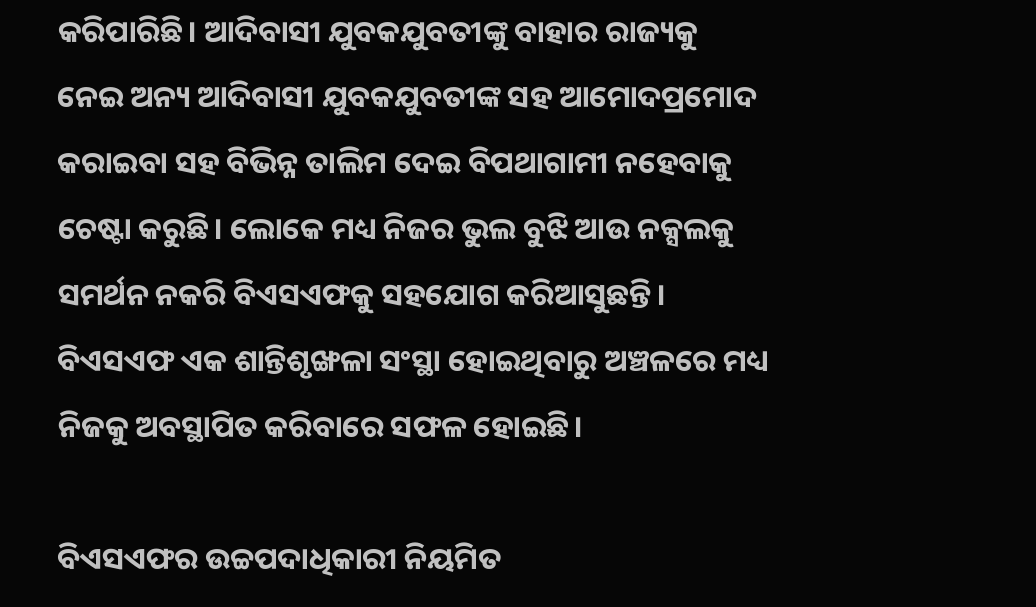କରିପାରିଛି। ଆଦିବାସୀ ଯୁବକଯୁବତୀଙ୍କୁ ବାହାର ରାଜ୍ୟକୁ ନେଇ ଅନ୍ୟ ଆଦିବାସୀ ଯୁବକଯୁବତୀଙ୍କ ସହ ଆମୋଦପ୍ରମୋଦ କରାଇବା ସହ ବିଭିନ୍ନ ତାଲିମ ଦେଇ ବିପଥାଗାମୀ ନହେବାକୁ ଚେଷ୍ଟା କରୁଛି। ଲୋକେ ମଧ୍ୟ ନିଜର ଭୁଲ ବୁଝି ଆଉ ନକ୍ସଲକୁ ସମର୍ଥନ ନକରି ବିଏସଏଫକୁ ସହଯୋଗ କରିଆସୁଛନ୍ତି। ବିଏସଏଫ ଏକ ଶାନ୍ତିଶୃଙ୍ଖଳା ସଂସ୍ଥା ହୋଇଥିବାରୁ ଅଞ୍ଚଳରେ ମଧ୍ୟ ନିଜକୁ ଅବସ୍ଥାପିତ କରିବାରେ ସଫଳ ହୋଇଛି।

ବିଏସଏଫର ଉଚ୍ଚପଦାଧିକାରୀ ନିୟମିତ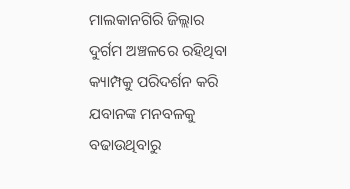ମାଲକାନଗିରି ଜିଲ୍ଲାର ଦୁର୍ଗମ ଅଞ୍ଚଳରେ ରହିଥିବା କ୍ୟାମ୍ପକୁ ପରିଦର୍ଶନ କରି ଯବାନଙ୍କ ମନବଳକୁ ବଢାଉଥିବାରୁ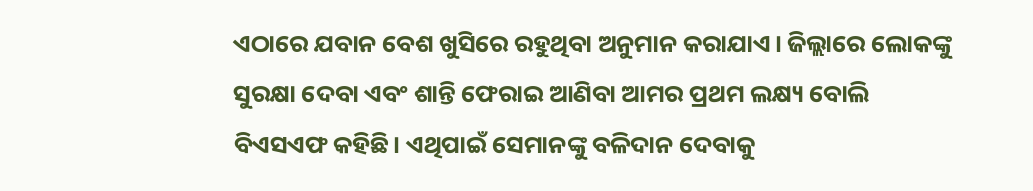ଏଠାରେ ଯବାନ ବେଶ ଖୁସିରେ ରହୁଥିବା ଅନୁମାନ କରାଯାଏ। ଜିଲ୍ଲାରେ ଲୋକଙ୍କୁ ସୁରକ୍ଷା ଦେବା ଏବଂ ଶାନ୍ତି ଫେରାଇ ଆଣିବା ଆମର ପ୍ରଥମ ଲକ୍ଷ୍ୟ ବୋଲି ବିଏସଏଫ କହିଛି। ଏଥିପାଇଁ ସେମାନଙ୍କୁ ବଳିଦାନ ଦେବାକୁ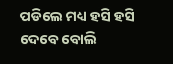ପଡିଲେ ମଧ୍ୟ ହସି ହସି ଦେବେ ବୋଲି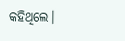କହିଥିଲେ।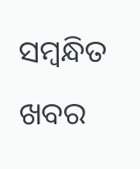ସମ୍ବନ୍ଧିତ ଖବର